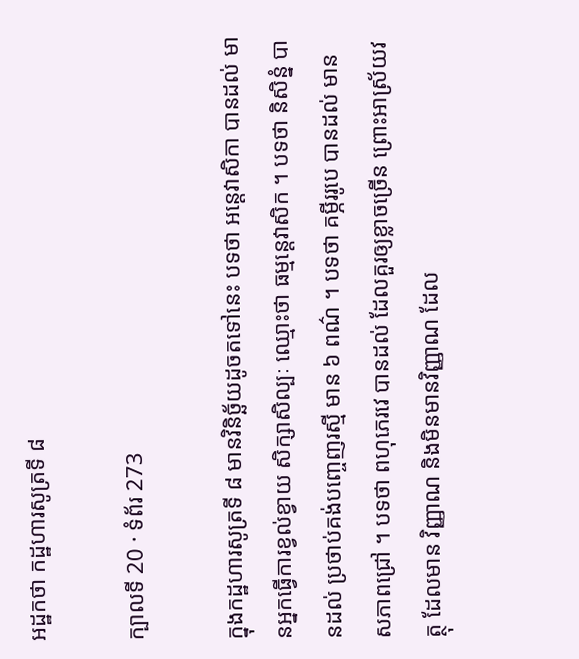អដ្ឋកថា កដ្ឋហារសូត្រទី ៨

ក្បាលទី 20 · ទំព័រ 273

ក្នុងកដ្ឋហារសូត្រទី ៨ មានវិនិច្ឆ័យដូចតទៅនេះ បទថា អន្តេវាសិកា បានដល់ មានអ្នកធ្វើការខ្វល់ខ្វាយ សិក្សាសិល្បៈ ឈ្មោះថា ធម្មន្តេវាសិក ។ បទថា និសិន្នំ បានដល់ ប្រថាប់គង់បញ្ចេញរស្មី មាន ៦ ពណ៌ ។ បទថា គម្ភីររូបេ បានដល់ មានសភាពជ្រៅ ។ បទថា ពហុភេរវេ បានដល់ ដែលគួរឲ្យខ្លាចច្រើន ព្រោះអាស្រ័យវត្ថុ ដែលមាន វិញ្ញាណ និងមិនមានវិញ្ញាណ ដែល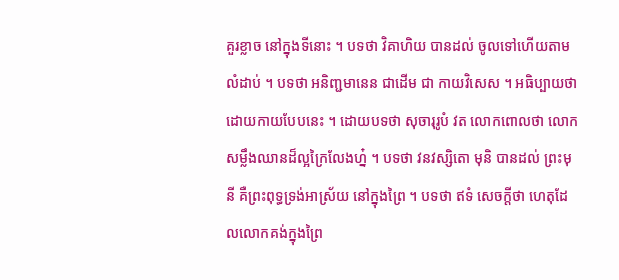គួរខ្លាច នៅក្នុងទីនោះ ។ បទថា វិគាហិយ បានដល់ ចូលទៅហើយតាមលំដាប់ ។ បទថា អនិញ្ជមានេន ជាដើម ជា កាយវិសេស ។ អធិប្បាយថា ដោយកាយបែបនេះ ។ ដោយបទថា សុចារុរូបំ វត លោកពោលថា លោកសម្លឹងឈានដ៏ល្អក្រៃលែងហ្ន៎ ។ បទថា វនវស្សិតោ មុនិ បានដល់ ព្រះមុនី គឺព្រះពុទ្ធទ្រង់អាស្រ័យ នៅក្នុងព្រៃ ។ បទថា ឥទំ សេចក្តីថា ហេតុដែលលោកគង់ក្នុងព្រៃ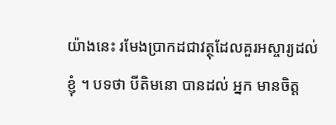យ៉ាងនេះ រមែងប្រាកដជាវត្ថុដែលគួរអស្ចារ្យដល់ខ្ញុំ ។ បទថា បីតិមនោ បានដល់ អ្នក មានចិត្ត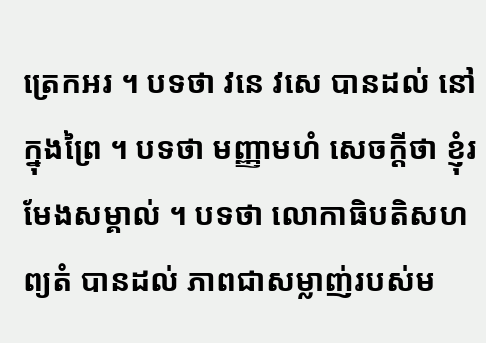ត្រេកអរ ។ បទថា វនេ វសេ បានដល់ នៅក្នុងព្រៃ ។ បទថា មញ្ញាមហំ សេចក្តីថា ខ្ញុំរមែងសម្គាល់ ។ បទថា លោកាធិបតិសហព្យតំ បានដល់ ភាពជាសម្លាញ់របស់ម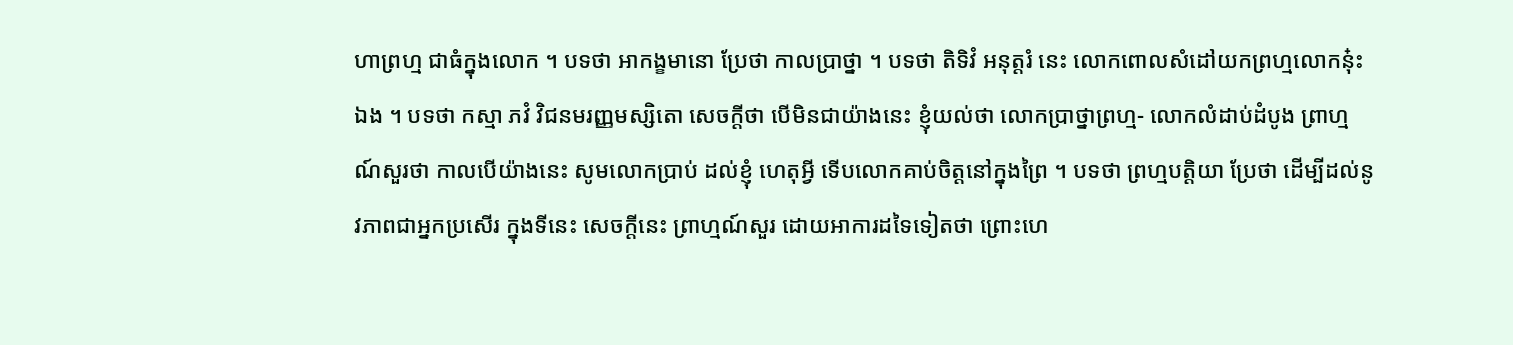ហាព្រហ្ម ជាធំក្នុងលោក ។ បទថា អាកង្ខមានោ ប្រែថា កាលប្រាថ្នា ។ បទថា តិទិវំ អនុត្តរំ នេះ លោកពោលសំដៅយកព្រហ្មលោកនុ៎ះឯង ។ បទថា កស្មា ភវំ វិជនមរញ្ញមស្សិតោ សេចក្តីថា បើមិនជាយ៉ាងនេះ ខ្ញុំយល់ថា លោកប្រាថ្នាព្រហ្ម- លោកលំដាប់ដំបូង ព្រាហ្មណ៍សួរថា កាលបើយ៉ាងនេះ សូមលោកប្រាប់ ដល់ខ្ញុំ ហេតុអ្វី ទើបលោកគាប់ចិត្តនៅក្នុងព្រៃ ។ បទថា ព្រហ្មបត្តិយា ប្រែថា ដើម្បីដល់នូវភាពជាអ្នកប្រសើរ ក្នុងទីនេះ សេចក្តីនេះ ព្រាហ្មណ៍សួរ ដោយអាការដទៃទៀតថា ព្រោះហេ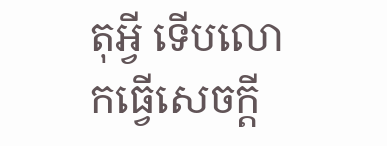តុអ្វី ទើបលោកធ្វើសេចក្តី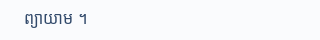ព្យាយាម ។